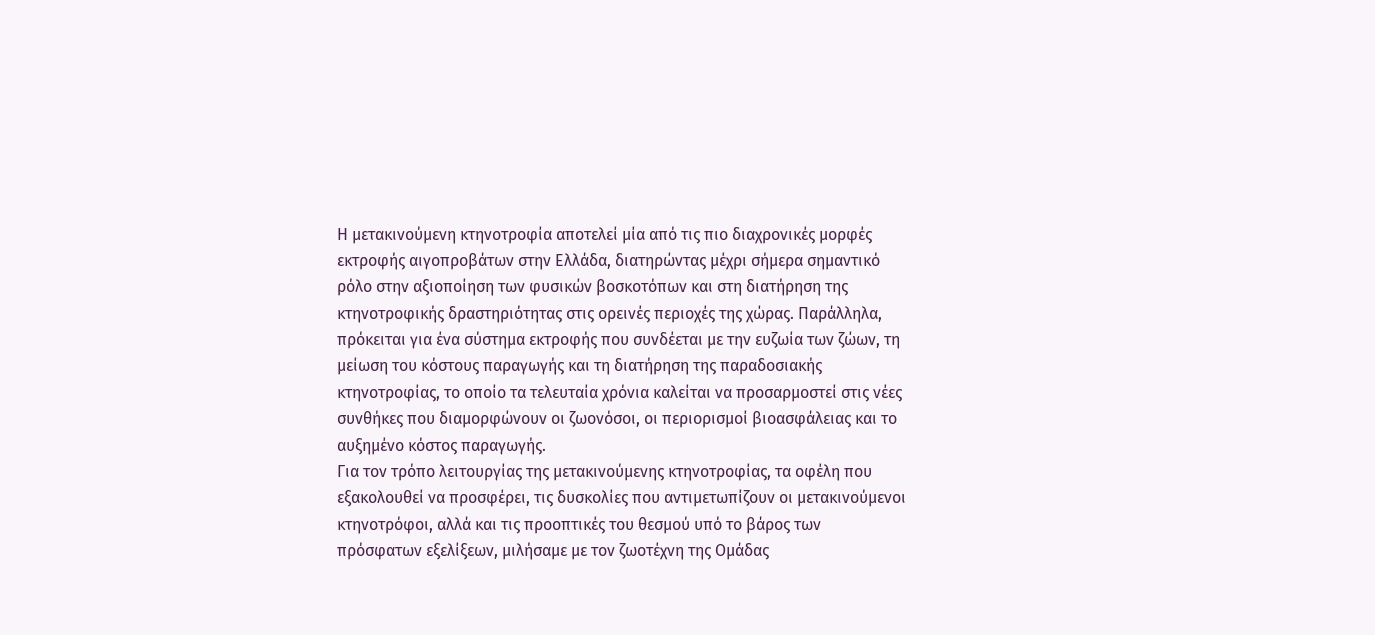Η μετακινούμενη κτηνοτροφία αποτελεί μία από τις πιο διαχρονικές μορφές εκτροφής αιγοπροβάτων στην Ελλάδα, διατηρώντας μέχρι σήμερα σημαντικό ρόλο στην αξιοποίηση των φυσικών βοσκοτόπων και στη διατήρηση της κτηνοτροφικής δραστηριότητας στις ορεινές περιοχές της χώρας. Παράλληλα, πρόκειται για ένα σύστημα εκτροφής που συνδέεται με την ευζωία των ζώων, τη μείωση του κόστους παραγωγής και τη διατήρηση της παραδοσιακής κτηνοτροφίας, το οποίο τα τελευταία χρόνια καλείται να προσαρμοστεί στις νέες συνθήκες που διαμορφώνουν οι ζωονόσοι, οι περιορισμοί βιοασφάλειας και το αυξημένο κόστος παραγωγής.
Για τον τρόπο λειτουργίας της μετακινούμενης κτηνοτροφίας, τα οφέλη που εξακολουθεί να προσφέρει, τις δυσκολίες που αντιμετωπίζουν οι μετακινούμενοι κτηνοτρόφοι, αλλά και τις προοπτικές του θεσμού υπό το βάρος των πρόσφατων εξελίξεων, μιλήσαμε με τον ζωοτέχνη της Ομάδας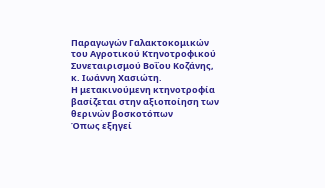Παραγωγών Γαλακτοκομικών του Αγροτικού Κτηνοτροφικού Συνεταιρισμού Βοΐου Κοζάνης, κ. Ιωάννη Χασιώτη.
Η μετακινούμενη κτηνοτροφία βασίζεται στην αξιοποίηση των θερινών βοσκοτόπων
Όπως εξηγεί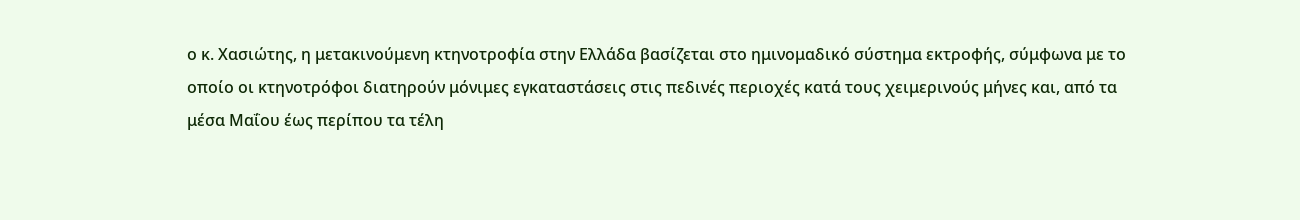ο κ. Χασιώτης, η μετακινούμενη κτηνοτροφία στην Ελλάδα βασίζεται στο ημινομαδικό σύστημα εκτροφής, σύμφωνα με το οποίο οι κτηνοτρόφοι διατηρούν μόνιμες εγκαταστάσεις στις πεδινές περιοχές κατά τους χειμερινούς μήνες και, από τα μέσα Μαΐου έως περίπου τα τέλη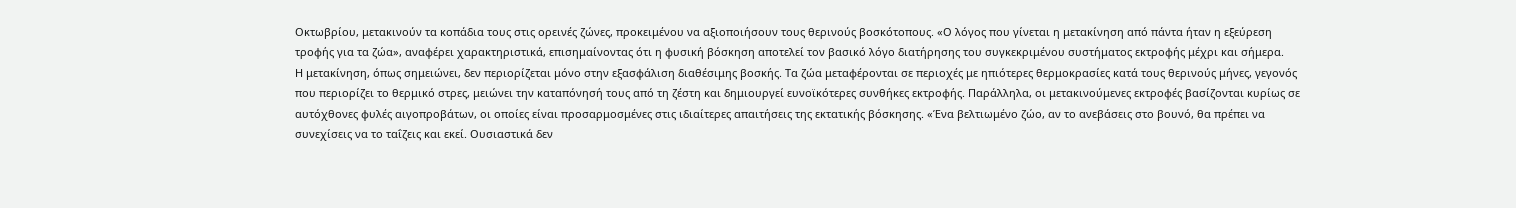Οκτωβρίου, μετακινούν τα κοπάδια τους στις ορεινές ζώνες, προκειμένου να αξιοποιήσουν τους θερινούς βοσκότοπους. «Ο λόγος που γίνεται η μετακίνηση από πάντα ήταν η εξεύρεση τροφής για τα ζώα», αναφέρει χαρακτηριστικά, επισημαίνοντας ότι η φυσική βόσκηση αποτελεί τον βασικό λόγο διατήρησης του συγκεκριμένου συστήματος εκτροφής μέχρι και σήμερα.
Η μετακίνηση, όπως σημειώνει, δεν περιορίζεται μόνο στην εξασφάλιση διαθέσιμης βοσκής. Τα ζώα μεταφέρονται σε περιοχές με ηπιότερες θερμοκρασίες κατά τους θερινούς μήνες, γεγονός που περιορίζει το θερμικό στρες, μειώνει την καταπόνησή τους από τη ζέστη και δημιουργεί ευνοϊκότερες συνθήκες εκτροφής. Παράλληλα, οι μετακινούμενες εκτροφές βασίζονται κυρίως σε αυτόχθονες φυλές αιγοπροβάτων, οι οποίες είναι προσαρμοσμένες στις ιδιαίτερες απαιτήσεις της εκτατικής βόσκησης. «Ένα βελτιωμένο ζώο, αν το ανεβάσεις στο βουνό, θα πρέπει να συνεχίσεις να το ταΐζεις και εκεί. Ουσιαστικά δεν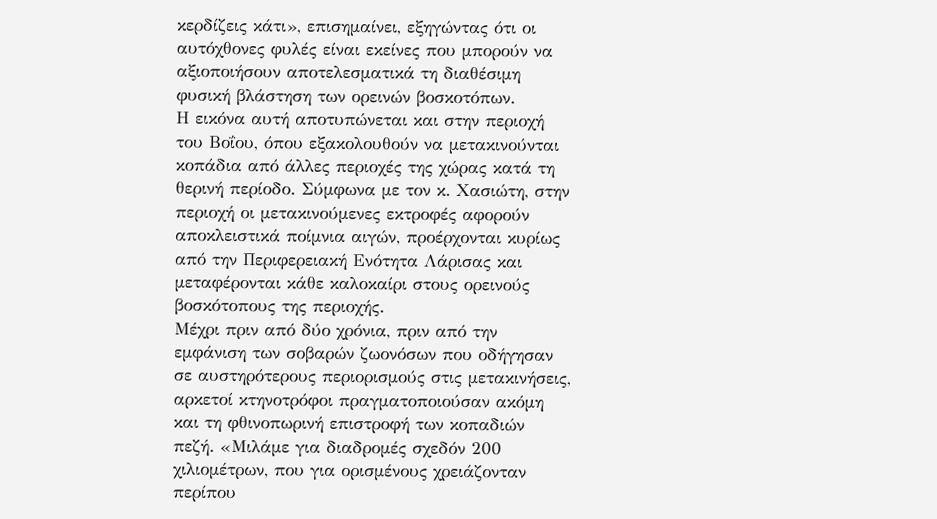κερδίζεις κάτι», επισημαίνει, εξηγώντας ότι οι αυτόχθονες φυλές είναι εκείνες που μπορούν να αξιοποιήσουν αποτελεσματικά τη διαθέσιμη φυσική βλάστηση των ορεινών βοσκοτόπων.
Η εικόνα αυτή αποτυπώνεται και στην περιοχή του Βοΐου, όπου εξακολουθούν να μετακινούνται κοπάδια από άλλες περιοχές της χώρας κατά τη θερινή περίοδο. Σύμφωνα με τον κ. Χασιώτη, στην περιοχή οι μετακινούμενες εκτροφές αφορούν αποκλειστικά ποίμνια αιγών, προέρχονται κυρίως από την Περιφερειακή Ενότητα Λάρισας και μεταφέρονται κάθε καλοκαίρι στους ορεινούς βοσκότοπους της περιοχής.
Μέχρι πριν από δύο χρόνια, πριν από την εμφάνιση των σοβαρών ζωονόσων που οδήγησαν σε αυστηρότερους περιορισμούς στις μετακινήσεις, αρκετοί κτηνοτρόφοι πραγματοποιούσαν ακόμη και τη φθινοπωρινή επιστροφή των κοπαδιών πεζή. «Μιλάμε για διαδρομές σχεδόν 200 χιλιομέτρων, που για ορισμένους χρειάζονταν περίπου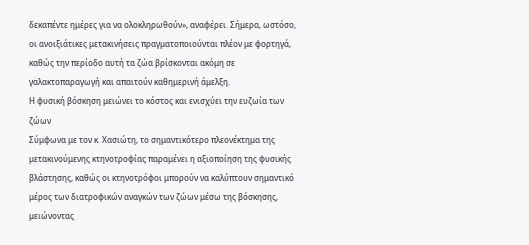δεκαπέντε ημέρες για να ολοκληρωθούν», αναφέρει. Σήμερα, ωστόσο, οι ανοιξιάτικες μετακινήσεις πραγματοποιούνται πλέον με φορτηγά, καθώς την περίοδο αυτή τα ζώα βρίσκονται ακόμη σε γαλακτοπαραγωγή και απαιτούν καθημερινή άμελξη.
Η φυσική βόσκηση μειώνει το κόστος και ενισχύει την ευζωία των ζώων
Σύμφωνα με τον κ. Χασιώτη, το σημαντικότερο πλεονέκτημα της μετακινούμενης κτηνοτροφίας παραμένει η αξιοποίηση της φυσικής βλάστησης, καθώς οι κτηνοτρόφοι μπορούν να καλύπτουν σημαντικό μέρος των διατροφικών αναγκών των ζώων μέσω της βόσκησης, μειώνοντας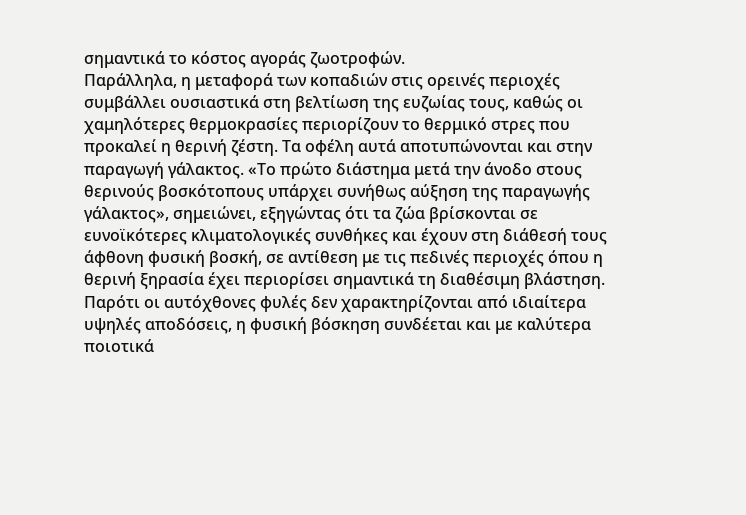σημαντικά το κόστος αγοράς ζωοτροφών.
Παράλληλα, η μεταφορά των κοπαδιών στις ορεινές περιοχές συμβάλλει ουσιαστικά στη βελτίωση της ευζωίας τους, καθώς οι χαμηλότερες θερμοκρασίες περιορίζουν το θερμικό στρες που προκαλεί η θερινή ζέστη. Τα οφέλη αυτά αποτυπώνονται και στην παραγωγή γάλακτος. «Το πρώτο διάστημα μετά την άνοδο στους θερινούς βοσκότοπους υπάρχει συνήθως αύξηση της παραγωγής γάλακτος», σημειώνει, εξηγώντας ότι τα ζώα βρίσκονται σε ευνοϊκότερες κλιματολογικές συνθήκες και έχουν στη διάθεσή τους άφθονη φυσική βοσκή, σε αντίθεση με τις πεδινές περιοχές όπου η θερινή ξηρασία έχει περιορίσει σημαντικά τη διαθέσιμη βλάστηση.
Παρότι οι αυτόχθονες φυλές δεν χαρακτηρίζονται από ιδιαίτερα υψηλές αποδόσεις, η φυσική βόσκηση συνδέεται και με καλύτερα ποιοτικά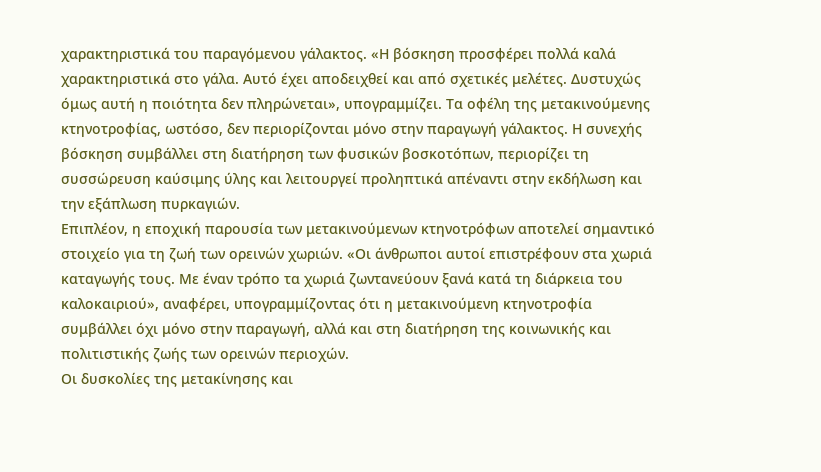χαρακτηριστικά του παραγόμενου γάλακτος. «Η βόσκηση προσφέρει πολλά καλά χαρακτηριστικά στο γάλα. Αυτό έχει αποδειχθεί και από σχετικές μελέτες. Δυστυχώς όμως αυτή η ποιότητα δεν πληρώνεται», υπογραμμίζει. Τα οφέλη της μετακινούμενης κτηνοτροφίας, ωστόσο, δεν περιορίζονται μόνο στην παραγωγή γάλακτος. Η συνεχής βόσκηση συμβάλλει στη διατήρηση των φυσικών βοσκοτόπων, περιορίζει τη συσσώρευση καύσιμης ύλης και λειτουργεί προληπτικά απέναντι στην εκδήλωση και την εξάπλωση πυρκαγιών.
Επιπλέον, η εποχική παρουσία των μετακινούμενων κτηνοτρόφων αποτελεί σημαντικό στοιχείο για τη ζωή των ορεινών χωριών. «Οι άνθρωποι αυτοί επιστρέφουν στα χωριά καταγωγής τους. Με έναν τρόπο τα χωριά ζωντανεύουν ξανά κατά τη διάρκεια του καλοκαιριού», αναφέρει, υπογραμμίζοντας ότι η μετακινούμενη κτηνοτροφία συμβάλλει όχι μόνο στην παραγωγή, αλλά και στη διατήρηση της κοινωνικής και πολιτιστικής ζωής των ορεινών περιοχών.
Οι δυσκολίες της μετακίνησης και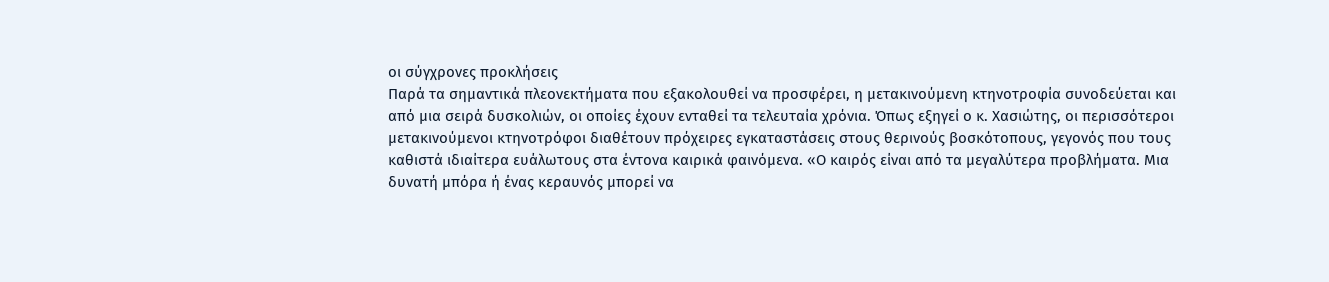οι σύγχρονες προκλήσεις
Παρά τα σημαντικά πλεονεκτήματα που εξακολουθεί να προσφέρει, η μετακινούμενη κτηνοτροφία συνοδεύεται και από μια σειρά δυσκολιών, οι οποίες έχουν ενταθεί τα τελευταία χρόνια. Όπως εξηγεί ο κ. Χασιώτης, οι περισσότεροι μετακινούμενοι κτηνοτρόφοι διαθέτουν πρόχειρες εγκαταστάσεις στους θερινούς βοσκότοπους, γεγονός που τους καθιστά ιδιαίτερα ευάλωτους στα έντονα καιρικά φαινόμενα. «Ο καιρός είναι από τα μεγαλύτερα προβλήματα. Μια δυνατή μπόρα ή ένας κεραυνός μπορεί να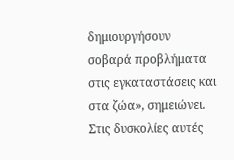δημιουργήσουν σοβαρά προβλήματα στις εγκαταστάσεις και στα ζώα», σημειώνει.
Στις δυσκολίες αυτές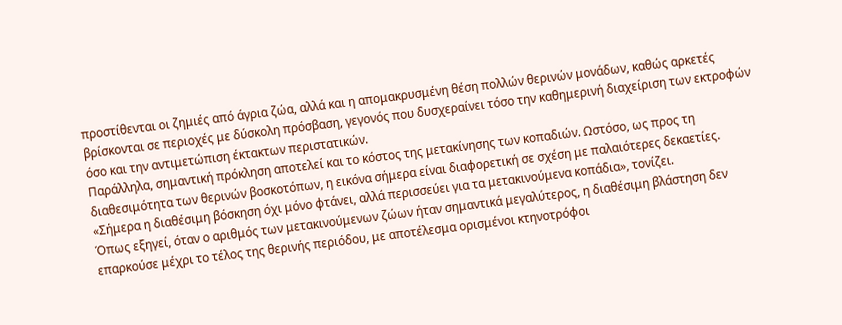προστίθενται οι ζημιές από άγρια ζώα, αλλά και η απομακρυσμένη θέση πολλών θερινών μονάδων, καθώς αρκετές βρίσκονται σε περιοχές με δύσκολη πρόσβαση, γεγονός που δυσχεραίνει τόσο την καθημερινή διαχείριση των εκτροφών όσο και την αντιμετώπιση έκτακτων περιστατικών.
Παράλληλα, σημαντική πρόκληση αποτελεί και το κόστος της μετακίνησης των κοπαδιών. Ωστόσο, ως προς τη διαθεσιμότητα των θερινών βοσκοτόπων, η εικόνα σήμερα είναι διαφορετική σε σχέση με παλαιότερες δεκαετίες. «Σήμερα η διαθέσιμη βόσκηση όχι μόνο φτάνει, αλλά περισσεύει για τα μετακινούμενα κοπάδια», τονίζει.
Όπως εξηγεί, όταν ο αριθμός των μετακινούμενων ζώων ήταν σημαντικά μεγαλύτερος, η διαθέσιμη βλάστηση δεν επαρκούσε μέχρι το τέλος της θερινής περιόδου, με αποτέλεσμα ορισμένοι κτηνοτρόφοι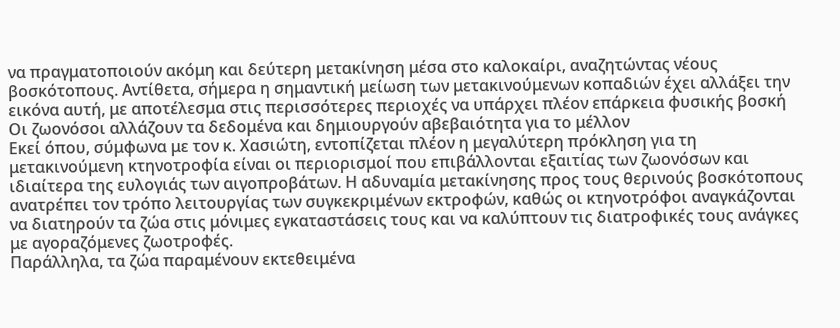να πραγματοποιούν ακόμη και δεύτερη μετακίνηση μέσα στο καλοκαίρι, αναζητώντας νέους βοσκότοπους. Αντίθετα, σήμερα η σημαντική μείωση των μετακινούμενων κοπαδιών έχει αλλάξει την εικόνα αυτή, με αποτέλεσμα στις περισσότερες περιοχές να υπάρχει πλέον επάρκεια φυσικής βοσκή
Οι ζωονόσοι αλλάζουν τα δεδομένα και δημιουργούν αβεβαιότητα για το μέλλον
Εκεί όπου, σύμφωνα με τον κ. Χασιώτη, εντοπίζεται πλέον η μεγαλύτερη πρόκληση για τη μετακινούμενη κτηνοτροφία είναι οι περιορισμοί που επιβάλλονται εξαιτίας των ζωονόσων και ιδιαίτερα της ευλογιάς των αιγοπροβάτων. Η αδυναμία μετακίνησης προς τους θερινούς βοσκότοπους ανατρέπει τον τρόπο λειτουργίας των συγκεκριμένων εκτροφών, καθώς οι κτηνοτρόφοι αναγκάζονται να διατηρούν τα ζώα στις μόνιμες εγκαταστάσεις τους και να καλύπτουν τις διατροφικές τους ανάγκες με αγοραζόμενες ζωοτροφές.
Παράλληλα, τα ζώα παραμένουν εκτεθειμένα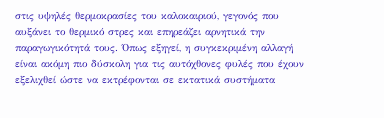στις υψηλές θερμοκρασίες του καλοκαιριού, γεγονός που αυξάνει το θερμικό στρες και επηρεάζει αρνητικά την παραγωγικότητά τους. Όπως εξηγεί, η συγκεκριμένη αλλαγή είναι ακόμη πιο δύσκολη για τις αυτόχθονες φυλές που έχουν εξελιχθεί ώστε να εκτρέφονται σε εκτατικά συστήματα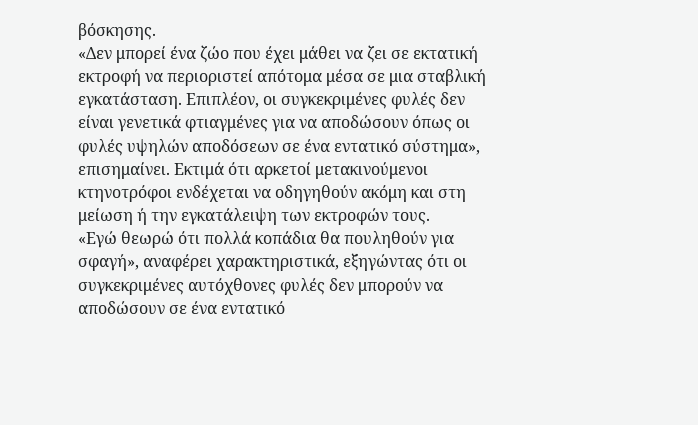βόσκησης.
«Δεν μπορεί ένα ζώο που έχει μάθει να ζει σε εκτατική εκτροφή να περιοριστεί απότομα μέσα σε μια σταβλική εγκατάσταση. Επιπλέον, οι συγκεκριμένες φυλές δεν είναι γενετικά φτιαγμένες για να αποδώσουν όπως οι φυλές υψηλών αποδόσεων σε ένα εντατικό σύστημα», επισημαίνει. Εκτιμά ότι αρκετοί μετακινούμενοι κτηνοτρόφοι ενδέχεται να οδηγηθούν ακόμη και στη μείωση ή την εγκατάλειψη των εκτροφών τους.
«Εγώ θεωρώ ότι πολλά κοπάδια θα πουληθούν για σφαγή», αναφέρει χαρακτηριστικά, εξηγώντας ότι οι συγκεκριμένες αυτόχθονες φυλές δεν μπορούν να αποδώσουν σε ένα εντατικό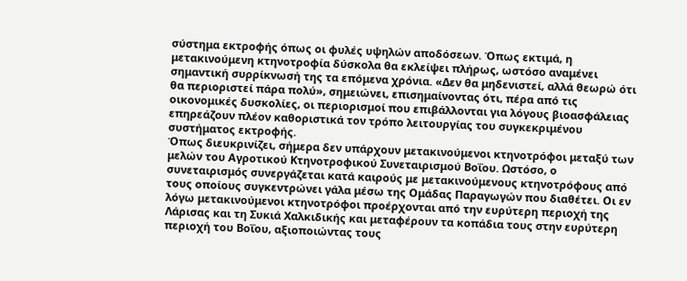σύστημα εκτροφής όπως οι φυλές υψηλών αποδόσεων. Όπως εκτιμά, η μετακινούμενη κτηνοτροφία δύσκολα θα εκλείψει πλήρως, ωστόσο αναμένει σημαντική συρρίκνωσή της τα επόμενα χρόνια. «Δεν θα μηδενιστεί, αλλά θεωρώ ότι θα περιοριστεί πάρα πολύ», σημειώνει, επισημαίνοντας ότι, πέρα από τις οικονομικές δυσκολίες, οι περιορισμοί που επιβάλλονται για λόγους βιοασφάλειας επηρεάζουν πλέον καθοριστικά τον τρόπο λειτουργίας του συγκεκριμένου συστήματος εκτροφής.
Όπως διευκρινίζει, σήμερα δεν υπάρχουν μετακινούμενοι κτηνοτρόφοι μεταξύ των μελών του Αγροτικού Κτηνοτροφικού Συνεταιρισμού Βοΐου. Ωστόσο, ο συνεταιρισμός συνεργάζεται κατά καιρούς με μετακινούμενους κτηνοτρόφους από τους οποίους συγκεντρώνει γάλα μέσω της Ομάδας Παραγωγών που διαθέτει. Οι εν λόγω μετακινούμενοι κτηνοτρόφοι προέρχονται από την ευρύτερη περιοχή της Λάρισας και τη Συκιά Χαλκιδικής και μεταφέρουν τα κοπάδια τους στην ευρύτερη περιοχή του Βοΐου, αξιοποιώντας τους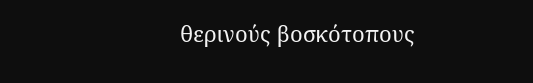θερινούς βοσκότοπους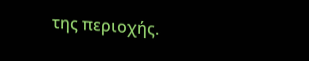της περιοχής.